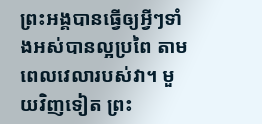ព្រះអង្គបានធ្វើឲ្យអ្វីៗទាំងអស់បានល្អប្រពៃ តាមពេលវេលារបស់វា។ មួយវិញទៀត ព្រះ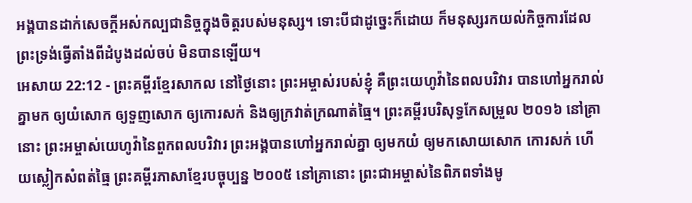អង្គបានដាក់សេចក្ដីអស់កល្បជានិច្ចក្នុងចិត្តរបស់មនុស្ស។ ទោះបីជាដូច្នេះក៏ដោយ ក៏មនុស្សរកយល់កិច្ចការដែលព្រះទ្រង់ធ្វើតាំងពីដំបូងដល់ចប់ មិនបានឡើយ។
អេសាយ 22:12 - ព្រះគម្ពីរខ្មែរសាកល នៅថ្ងៃនោះ ព្រះអម្ចាស់របស់ខ្ញុំ គឺព្រះយេហូវ៉ានៃពលបរិវារ បានហៅអ្នករាល់គ្នាមក ឲ្យយំសោក ឲ្យទួញសោក ឲ្យកោរសក់ និងឲ្យក្រវាត់ក្រណាត់ធ្មៃ។ ព្រះគម្ពីរបរិសុទ្ធកែសម្រួល ២០១៦ នៅគ្រានោះ ព្រះអម្ចាស់យេហូវ៉ានៃពួកពលបរិវារ ព្រះអង្គបានហៅអ្នករាល់គ្នា ឲ្យមកយំ ឲ្យមកសោយសោក កោរសក់ ហើយស្លៀកសំពត់ធ្មៃ ព្រះគម្ពីរភាសាខ្មែរបច្ចុប្បន្ន ២០០៥ នៅគ្រានោះ ព្រះជាអម្ចាស់នៃពិភពទាំងមូ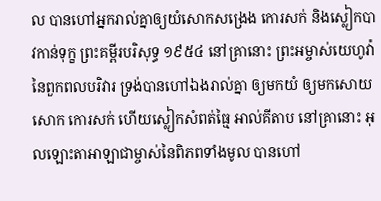ល បានហៅអ្នករាល់គ្នាឲ្យយំសោកសង្រេង កោរសក់ និងស្លៀកបាវកាន់ទុក្ខ ព្រះគម្ពីរបរិសុទ្ធ ១៩៥៤ នៅគ្រានោះ ព្រះអម្ចាស់យេហូវ៉ានៃពួកពលបរិវារ ទ្រង់បានហៅឯងរាល់គ្នា ឲ្យមកយំ ឲ្យមកសោយសោក កោរសក់ ហើយស្លៀកសំពត់ធ្មៃ អាល់គីតាប នៅគ្រានោះ អុលឡោះតាអាឡាជាម្ចាស់នៃពិភពទាំងមូល បានហៅ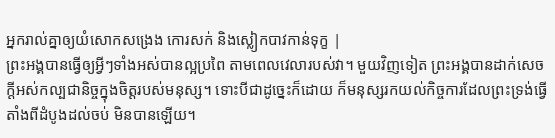អ្នករាល់គ្នាឲ្យយំសោកសង្រេង កោរសក់ និងស្លៀកបាវកាន់ទុក្ខ |
ព្រះអង្គបានធ្វើឲ្យអ្វីៗទាំងអស់បានល្អប្រពៃ តាមពេលវេលារបស់វា។ មួយវិញទៀត ព្រះអង្គបានដាក់សេចក្ដីអស់កល្បជានិច្ចក្នុងចិត្តរបស់មនុស្ស។ ទោះបីជាដូច្នេះក៏ដោយ ក៏មនុស្សរកយល់កិច្ចការដែលព្រះទ្រង់ធ្វើតាំងពីដំបូងដល់ចប់ មិនបានឡើយ។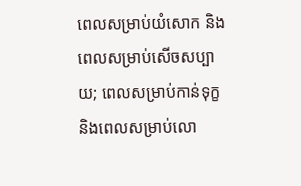ពេលសម្រាប់យំសោក និងពេលសម្រាប់សើចសប្បាយ; ពេលសម្រាប់កាន់ទុក្ខ និងពេលសម្រាប់លោ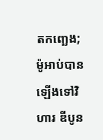តកញ្ឆេង;
ម៉ូអាប់បានឡើងទៅវិហារ ឌីបូន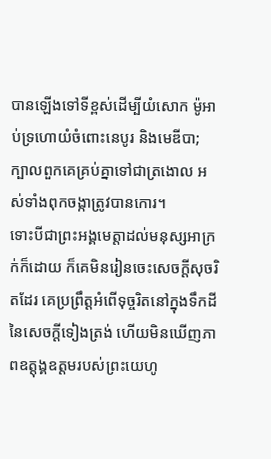បានឡើងទៅទីខ្ពស់ដើម្បីយំសោក ម៉ូអាប់ទ្រហោយំចំពោះនេបូរ និងមេឌីបា; ក្បាលពួកគេគ្រប់គ្នាទៅជាត្រងោល អស់ទាំងពុកចង្កាត្រូវបានកោរ។
ទោះបីជាព្រះអង្គមេត្តាដល់មនុស្សអាក្រក់ក៏ដោយ ក៏គេមិនរៀនចេះសេចក្ដីសុចរិតដែរ គេប្រព្រឹត្តអំពើទុច្ចរិតនៅក្នុងទឹកដីនៃសេចក្ដីទៀងត្រង់ ហើយមិនឃើញភាពឧត្ដុង្គឧត្ដមរបស់ព្រះយេហូ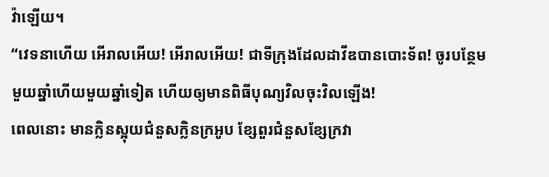វ៉ាឡើយ។
“វេទនាហើយ អើរាលអើយ! អើរាលអើយ! ជាទីក្រុងដែលដាវីឌបានបោះទ័ព! ចូរបន្ថែមមួយឆ្នាំហើយមួយឆ្នាំទៀត ហើយឲ្យមានពិធីបុណ្យវិលចុះវិលឡើង!
ពេលនោះ មានក្លិនស្អុយជំនួសក្លិនក្រអូប ខ្សែពួរជំនួសខ្សែក្រវា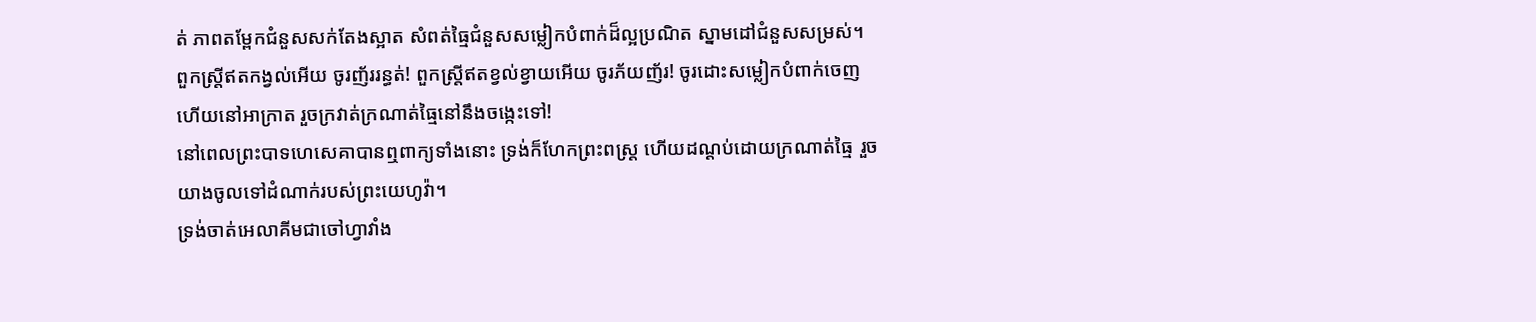ត់ ភាពតម្ពែកជំនួសសក់តែងស្អាត សំពត់ធ្មៃជំនួសសម្លៀកបំពាក់ដ៏ល្អប្រណិត ស្នាមដៅជំនួសសម្រស់។
ពួកស្ត្រីឥតកង្វល់អើយ ចូរញ័ររន្ធត់! ពួកស្ត្រីឥតខ្វល់ខ្វាយអើយ ចូរភ័យញ័រ! ចូរដោះសម្លៀកបំពាក់ចេញ ហើយនៅអាក្រាត រួចក្រវាត់ក្រណាត់ធ្មៃនៅនឹងចង្កេះទៅ!
នៅពេលព្រះបាទហេសេគាបានឮពាក្យទាំងនោះ ទ្រង់ក៏ហែកព្រះពស្ត្រ ហើយដណ្ដប់ដោយក្រណាត់ធ្មៃ រួចយាងចូលទៅដំណាក់របស់ព្រះយេហូវ៉ា។
ទ្រង់ចាត់អេលាគីមជាចៅហ្វាវាំង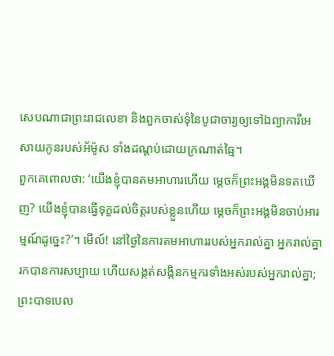សេបណាជាព្រះរាជលេខា និងពួកចាស់ទុំនៃបូជាចារ្យឲ្យទៅឯព្យាការីអេសាយកូនរបស់អ័ម៉ូស ទាំងដណ្ដប់ដោយក្រណាត់ធ្មៃ។
ពួកគេពោលថា: ‘យើងខ្ញុំបានតមអាហារហើយ ម្ដេចក៏ព្រះអង្គមិនទតឃើញ? យើងខ្ញុំបានធ្វើទុក្ខដល់ចិត្តរបស់ខ្លួនហើយ ម្ដេចក៏ព្រះអង្គមិនចាប់អារម្មណ៍ដូច្នេះ?’។ មើល៍! នៅថ្ងៃនៃការតមអាហាររបស់អ្នករាល់គ្នា អ្នករាល់គ្នារកបានការសប្បាយ ហើយសង្កត់សង្កិនកម្មករទាំងអស់របស់អ្នករាល់គ្នា;
ព្រះបាទបេល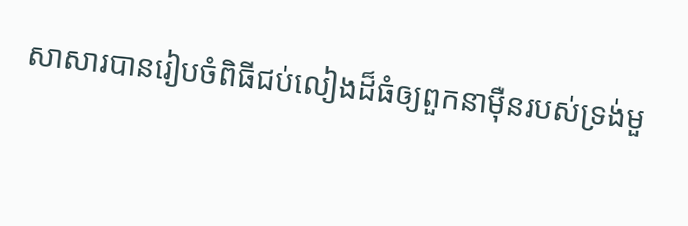សាសារបានរៀបចំពិធីជប់លៀងដ៏ធំឲ្យពួកនាម៉ឺនរបស់ទ្រង់មួ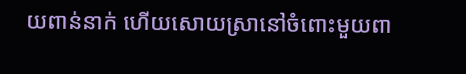យពាន់នាក់ ហើយសោយស្រានៅចំពោះមួយពា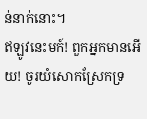ន់នាក់នោះ។
ឥឡូវនេះមក៍! ពួកអ្នកមានអើយ! ចូរយំសោកស្រែកទ្រ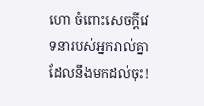ហោ ចំពោះសេចក្ដីវេទនារបស់អ្នករាល់គ្នាដែលនឹងមកដល់ចុះ!